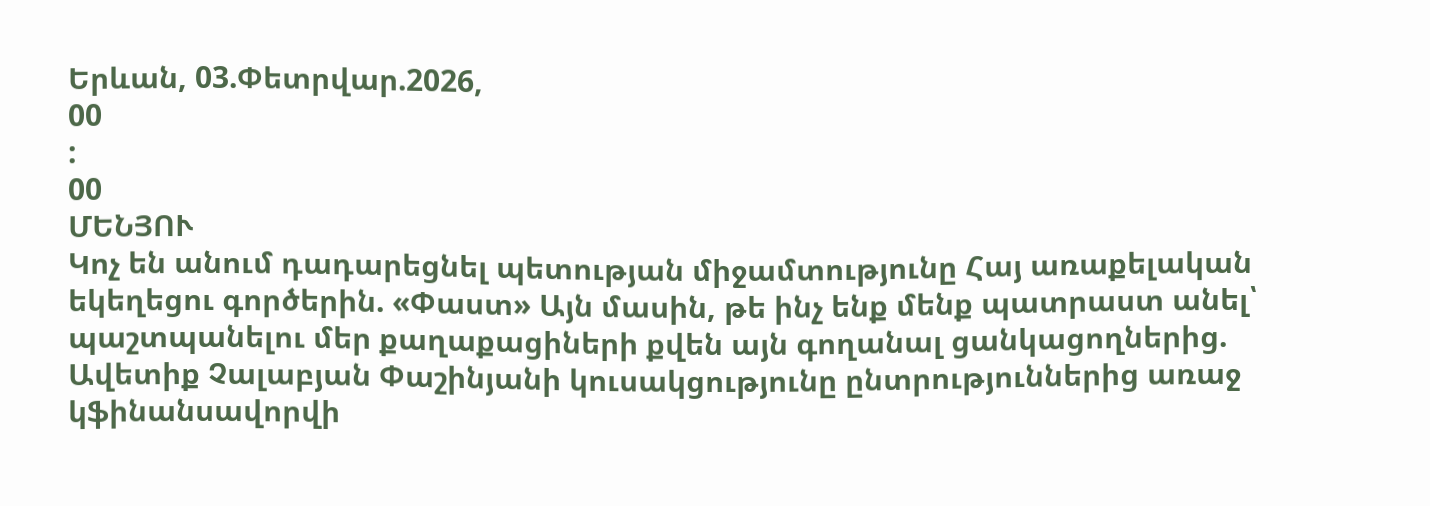Երևան, 03.Փետրվար.2026,
00
:
00
ՄԵՆՅՈՒ
Կոչ են անում դադարեցնել պետության միջամտությունը Հայ առաքելական եկեղեցու գործերին. «Փաստ» Այն մասին, թե ինչ ենք մենք պատրաստ անել՝ պաշտպանելու մեր քաղաքացիների քվեն այն գողանալ ցանկացողներից. Ավետիք Չալաբյան Փաշինյանի կուսակցությունը ընտրություններից առաջ կֆինանսավորվի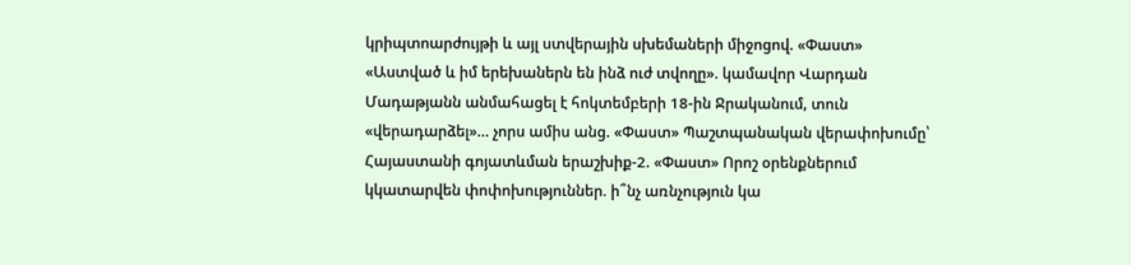կրիպտոարժույթի և այլ ստվերային սխեմաների միջոցով. «Փաստ» «Աստված և իմ երեխաներն են ինձ ուժ տվողը». կամավոր Վարդան Մադաթյանն անմահացել է հոկտեմբերի 18-ին Ջրականում, տուն «վերադարձել»... չորս ամիս անց. «Փաստ» Պաշտպանական վերափոխումը՝ Հայաստանի գոյատևման երաշխիք-2. «Փաստ» Որոշ օրենքներում կկատարվեն փոփոխություններ. ի՞նչ առնչություն կա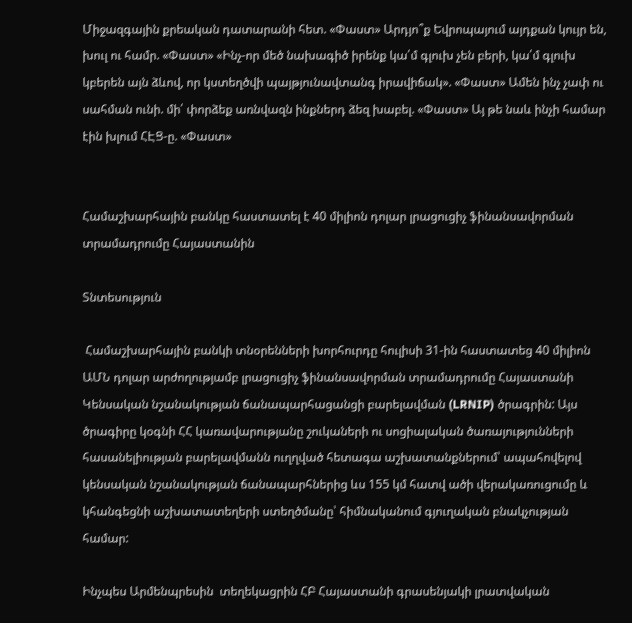Միջազգային քրեական դատարանի հետ. «Փաստ» Արդյո՞ք Եվրոպայում այդքան կույր են, խուլ ու համր. «Փաստ» «Ինչ-որ մեծ նախագիծ իրենք կա՛մ գլուխ չեն բերի, կա՛մ գլուխ կբերեն այն ձևով, որ կստեղծվի պայթյունավտանգ իրավիճակ». «Փաստ» Ամեն ինչ չափ ու սահման ունի. մի՛ փորձեք առնվազն ինքներդ ձեզ խաբել. «Փաստ» Այ թե նաև ինչի համար էին խլում ՀԷՑ-ը. «Փաստ»


Համաշխարհային բանկը հաստատել է 40 միլիոն դոլար լրացուցիչ ֆինանսավորման տրամադրումը Հայաստանին

Տնտեսություն

 Համաշխարհային բանկի տնօրենների խորհուրդը հուլիսի 31-ին հաստատեց 40 միլիոն ԱՄՆ դոլար արժողությամբ լրացուցիչ ֆինանսավորման տրամադրումը Հայաստանի Կենսական նշանակության ճանապարհացանցի բարելավման (LRNIP) ծրագրին: Այս ծրագիրը կօգնի ՀՀ կառավարությանը շուկաների ու սոցիալական ծառայությունների հասանելիության բարելավմանն ուղղված հետագա աշխատանքներում՝ ապահովելով կենսական նշանակության ճանապարհներից ևս 155 կմ հատվ ածի վերակառուցումը և կհանգեցնի աշխատատեղերի ստեղծմանը՝ հիմնականում գյուղական բնակչության համար:

Ինչպես Արմենպրեսին  տեղեկացրին ՀԲ Հայաստանի գրասենյակի լրատվական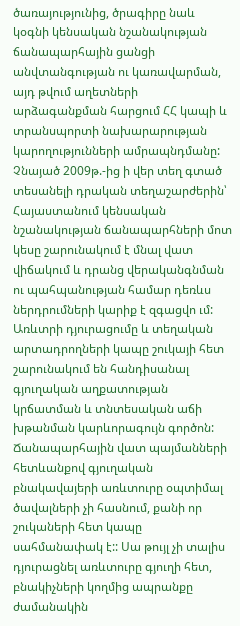ծառայությունից, ծրագիրը նաև կօգնի կենսական նշանակության ճանապարհային ցանցի անվտանգության ու կառավարման, այդ թվում աղետների արձագանքման հարցում ՀՀ կապի և տրանսպորտի նախարարության կարողությունների ամրապնդմանը: Չնայած 2009թ.-ից ի վեր տեղ գտած տեսանելի դրական տեղաշարժերին՝ Հայաստանում կենսական նշանակության ճանապարհների մոտ կեսը շարունակում է մնալ վատ վիճակում և դրանց վերականգնման ու պահպանության համար դեռևս ներդրումների կարիք է զգացվո ւմ: Առևտրի դյուրացումը և տեղական արտադրողների կապը շուկայի հետ շարունակում են հանդիսանալ գյուղական աղքատության կրճատման և տնտեսական աճի խթանման կարևորագույն գործոն: Ճանապարհային վատ պայմանների հետևանքով գյուղական բնակավայերի առևտուրը օպտիմալ ծավալների չի հասնում, քանի որ շուկաների հետ կապը սահմանափակ է:: Սա թույլ չի տալիս դյուրացնել առևտուրը գյուղի հետ, բնակիչների կողմից ապրանքը ժամանակին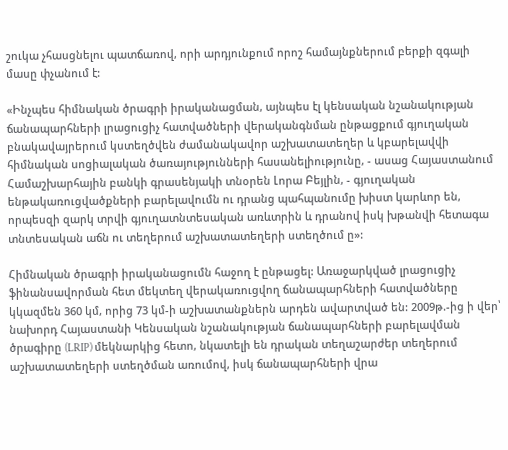շուկա չհասցնելու պատճառով, որի արդյունքում որոշ համայնքներում բերքի զգալի մասը փչանում է:

«Ինչպես հիմնական ծրագրի իրականացման, այնպես էլ կենսական նշանակության ճանապարհների լրացուցիչ հատվածների վերականգնման ընթացքում գյուղական բնակավայրերում կստեղծվեն ժամանակավոր աշխատատեղեր և կբարելավվի հիմնական սոցիալական ծառայությունների հասանելիությունը, - ասաց Հայաստանում Համաշխարհային բանկի գրասենյակի տնօրեն Լորա Բեյլին, - գյուղական ենթակառուցվածքների բարելավումն ու դրանց պահպանումը խիստ կարևոր են, որպեսզի զարկ տրվի գյուղատնտեսական առևտրին և դրանով իսկ խթանվի հետագա տնտեսական աճն ու տեղերում աշխատատեղերի ստեղծում ը»:

Հիմնական ծրագրի իրականացումն հաջող է ընթացել: Առաջարկված լրացուցիչ ֆինանսավորման հետ մեկտեղ վերակառուցվող ճանապարհների հատվածները կկազմեն 360 կմ, որից 73 կմ-ի աշխատանքներն արդեն ավարտված են: 2009թ.-ից ի վեր՝ նախորդ Հայաստանի Կենսական նշանակության ճանապարհների բարելավման ծրագիրը (LRIP) մեկնարկից հետո, նկատելի են դրական տեղաշարժեր տեղերում աշխատատեղերի ստեղծման առումով, իսկ ճանապարհների վրա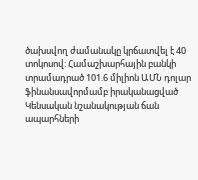ծախսվող ժամանակը կրճատվել է 40 տոկոսով: Համաշխարհային բանկի տրամադրած 101.6 միլիոն ԱՄՆ դոլար ֆինանսավորմամբ իրականացված Կենսական նշանակության ճան ապարհների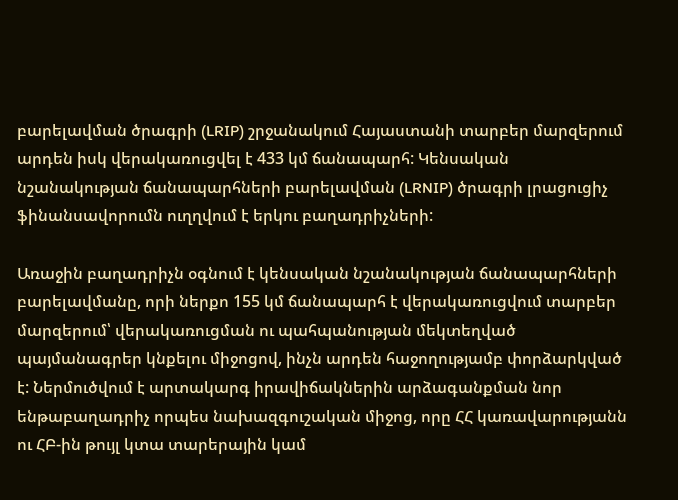բարելավման ծրագրի (LRIP) շրջանակում Հայաստանի տարբեր մարզերում արդեն իսկ վերակառուցվել է 433 կմ ճանապարհ: Կենսական նշանակության ճանապարհների բարելավման (LRNIP) ծրագրի լրացուցիչ ֆինանսավորումն ուղղվում է երկու բաղադրիչների:

Առաջին բաղադրիչն օգնում է կենսական նշանակության ճանապարհների բարելավմանը, որի ներքո 155 կմ ճանապարհ է վերակառուցվում տարբեր մարզերում՝ վերակառուցման ու պահպանության մեկտեղված պայմանագրեր կնքելու միջոցով, ինչն արդեն հաջողությամբ փորձարկված է: Ներմուծվում է արտակարգ իրավիճակներին արձագանքման նոր ենթաբաղադրիչ որպես նախազգուշական միջոց, որը ՀՀ կառավարությանն ու ՀԲ-ին թույլ կտա տարերային կամ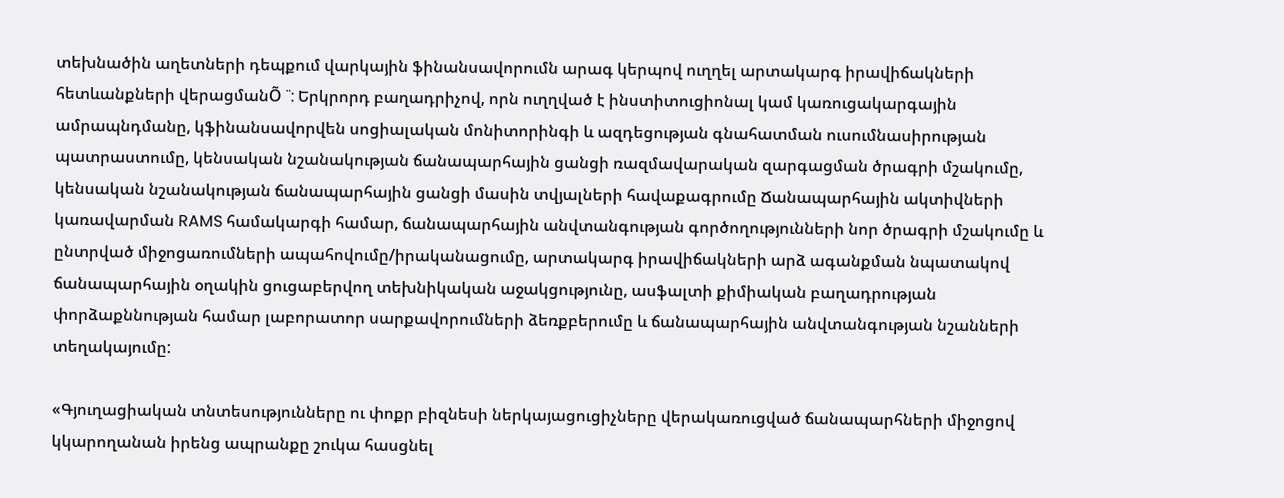տեխնածին աղետների դեպքում վարկային ֆինանսավորումն արագ կերպով ուղղել արտակարգ իրավիճակների հետևանքների վերացմանÕ ¨: Երկրորդ բաղադրիչով, որն ուղղված է ինստիտուցիոնալ կամ կառուցակարգային ամրապնդմանը, կֆինանսավորվեն սոցիալական մոնիտորինգի և ազդեցության գնահատման ուսումնասիրության պատրաստումը, կենսական նշանակության ճանապարհային ցանցի ռազմավարական զարգացման ծրագրի մշակումը, կենսական նշանակության ճանապարհային ցանցի մասին տվյալների հավաքագրումը Ճանապարհային ակտիվների կառավարման RAMS համակարգի համար, ճանապարհային անվտանգության գործողությունների նոր ծրագրի մշակումը և ընտրված միջոցառումների ապահովումը/իրականացումը, արտակարգ իրավիճակների արձ ագանքման նպատակով ճանապարհային օղակին ցուցաբերվող տեխնիկական աջակցությունը, ասֆալտի քիմիական բաղադրության փորձաքննության համար լաբորատոր սարքավորումների ձեռքբերումը և ճանապարհային անվտանգության նշանների տեղակայումը:

«Գյուղացիական տնտեսությունները ու փոքր բիզնեսի ներկայացուցիչները վերակառուցված ճանապարհների միջոցով կկարողանան իրենց ապրանքը շուկա հասցնել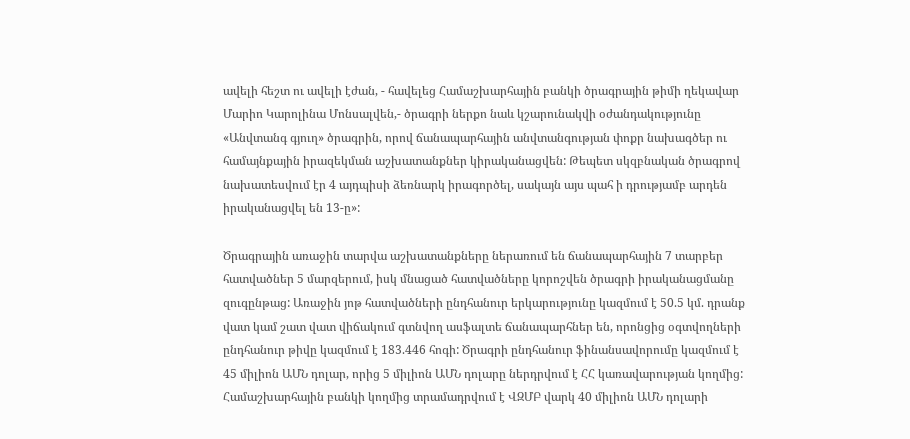ավելի հեշտ ու ավելի էժան, - հավելեց Համաշխարհային բանկի ծրագրային թիմի ղեկավար Մարիո Կարոլինա Մոնսալվեն,- ծրագրի ներքո նաև կշարունակվի օժանդակությունը «Անվտանգ գյուղ» ծրագրին, որով ճանապարհային անվտանգության փոքր նախագծեր ու համայնքային իրազեկման աշխատանքներ կիրականացվեն: Թեպետ սկզբնական ծրագրով նախատեսվում էր 4 այդպիսի ձեռնարկ իրագործել, սակայն այս պահ ի դրությամբ արդեն իրականացվել են 13-ը»:

Ծրագրային առաջին տարվա աշխատանքները ներառում են ճանապարհային 7 տարբեր հատվածներ 5 մարզերում, իսկ մնացած հատվածները կորոշվեն ծրագրի իրականացմանը զուգընթաց: Առաջին յոթ հատվածների ընդհանուր երկարությունը կազմում է 50.5 կմ. դրանք վատ կամ շատ վատ վիճակում գտնվող ասֆալտե ճանապարհներ են, որոնցից օգտվողների ընդհանուր թիվը կազմում է 183.446 հոգի: Ծրագրի ընդհանուր ֆինանսավորումը կազմում է 45 միլիոն ԱՄՆ դոլար, որից 5 միլիոն ԱՄՆ դոլարը ներդրվում է ՀՀ կառավարության կողմից: Համաշխարհային բանկի կողմից տրամադրվում է ՎԶՄԲ վարկ 40 միլիոն ԱՄՆ դոլարի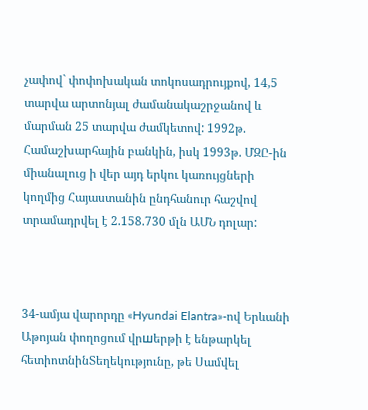չափով` փոփոխական տոկոսադրույքով, 14,5 տարվա արտոնյալ ժամանակաշրջանով և մարման 25 տարվա ժամկետով: 1992թ. Համաշխարհային բանկին, իսկ 1993թ. ՄԶԸ-ին միանալուց ի վեր այդ երկու կառույցների կողմից Հայաստանին ընդհանուր հաշվով տրամադրվել է 2.158.730 մլն ԱՄՆ դոլար:



34-ամյա վարորդը «Hyundai Elantra»-ով Երևանի Աթոյան փողոցում վրшերթի է ենթարկել հետիոտնինՏեղեկությունը, թե Սամվել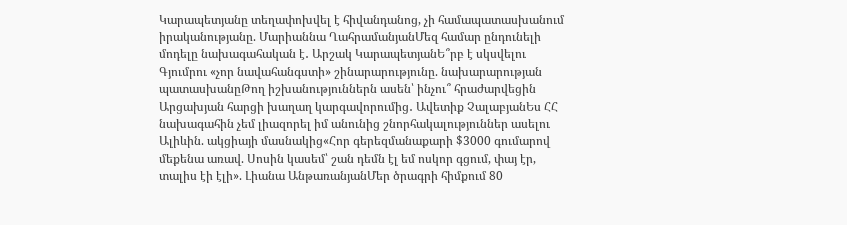Կարապետյանը տեղափոխվել է հիվանդանոց, չի համապատասխանում իրականությանը. Մարիաննա ՂահրամանյանՄեզ համար ընդունելի մոդելը նախագահական է․ Արշակ ԿարապետյանԵ՞րբ է սկսվելու Գյումրու «չոր նավահանգստի» շինարարությունը. նախարարության պատասխանըԹող իշխանություններն ասեն՝ ինչու՞ հրաժարվեցին Արցախյան հարցի խաղաղ կարգավորումից․ Ավետիք ՉալաբյանԵս ՀՀ նախագահին չեմ լիազորել իմ անունից շնորհակալություններ ասելու Ալիևին. ակցիայի մասնակից«Հոր գերեզմանաքարի $3000 գումարով մեքենա առավ. Սոսին կասեմ՝ շան դեմն էլ եմ ոսկոր գցում, փայ էր, տալիս էի էլի». Լիանա ԱնթառանյանՄեր ծրագրի հիմքում 80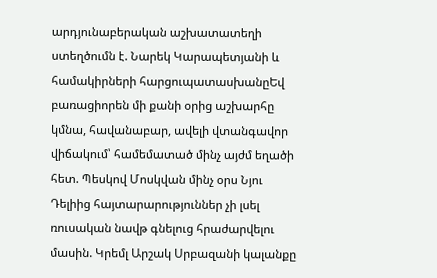արդյունաբերական աշխատատեղի ստեղծումն է. Նարեկ Կարապետյանի և համակիրների հարցուպատասխանըԵվ բառացիորեն մի քանի օրից աշխարհը կմնա, հավանաբար, ավելի վտանգավոր վիճակում՝ համեմատած մինչ այժմ եղածի հետ. Պեսկով Մոսկվան մինչ օրս Նյու Դելիից հայտարարություններ չի լսել ռուսական նավթ գնելուց հրաժարվելու մասին. Կրեմլ Արշակ Սրբազանի կալանքը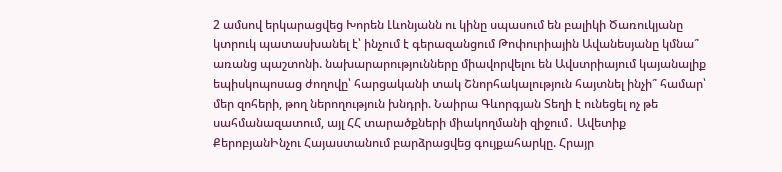2 ամսով երկարացվեց Խորեն Լևոնյանն ու կինը սպասում են բալիկի Ծառուկյանը կտրուկ պատասխանել է՝ ինչում է գերազանցում Թոփուրիային Ավանեսյանը կմնա՞ առանց պաշտոնի. նախարարությունները միավորվելու են Ավստրիայում կայանալիք եպիսկոպոսաց ժողովը՝ հարցականի տակ Շնորհակալություն հայտնել ինչի՞ համար՝ մեր զոհերի, թող ներողություն խնդրի. Նաիրա Գևորգյան Տեղի է ունեցել ոչ թե սահմանազատում, այլ ՀՀ տարածքների միակողմանի զիջում․ Ավետիք ՔերոբյանԻնչու Հայաստանում բարձրացվեց գույքահարկը. Հրայր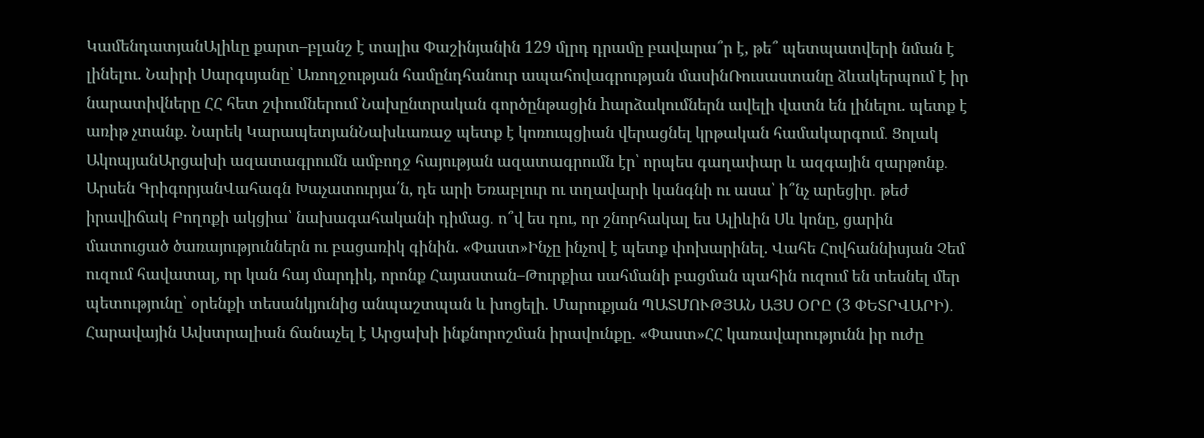ԿամենդատյանԱլիևը քարտ–բլանշ է տալիս Փաշինյանին 129 մլրդ դրամը բավարա՞ր է, թե՞ պետպատվերի նման է լինելու. Նաիրի Սարգսյանը՝ Առողջության համընդհանուր ապահովագրության մասինՌուսաստանը ձևակերպում է իր նարատիվները ՀՀ հետ շփումներում Նախընտրական գործընթացին hարձակումներն ավելի վատն են լինելու. պետք է առիթ չտանք. Նարեկ ԿարապետյանՆախևառաջ պետք է կոռուպցիան վերացնել կրթական համակարգում․ Ցոլակ ԱկոպյանԱրցախի ազատագրումն ամբողջ հայության ազատագրումն էր՝ որպես գաղափար և ազգային զարթոնք․ Արսեն ԳրիգորյանՎահագն Խաչատուրյա՛ն, դե արի Եռաբլուր ու տղավարի կանգնի ու ասա՝ ի՞նչ արեցիր․ թեժ իրավիճակ Բողոքի ակցիա՝ նախագահականի դիմաց․ ո՞վ ես դու, որ շնորհակալ ես Ալիևին Սև կոնը, ցարին մատուցած ծառայություններն ու բացառիկ գինին. «Փաստ»Ինչը ինչով է պետք փոխարինել. Վահե Հովհաննիսյան Չեմ ուզում հավատալ, որ կան հայ մարդիկ, որոնք Հայաստան–Թուրքիա սահմանի բացման պահին ուզում են տեսնել մեր պետությունը՝ օրենքի տեսանկյունից անպաշտպան և խոցելի. Մարուքյան ՊԱՏՄՈՒԹՅԱՆ ԱՅՍ ՕՐԸ (3 ՓԵՏՐՎԱՐԻ)․ Հարավային Ավստրալիան ճանաչել է Արցախի ինքնորոշման իրավունքը. «Փաստ»ՀՀ կառավարությունն իր ուժը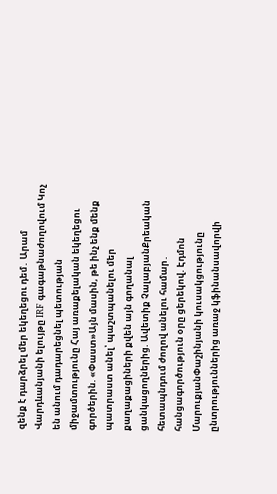զենք է դարձրել մեր եկեղեցու դեմ․ Արամ Վարդևանյանի ելույթը IRF գագաթնաժողովում Կոչ են անում դադարեցնել պետության միջամտությունը Հայ առաքելական եկեղեցու գործերին. «Փաստ»Այն մասին, թե ինչ ենք մենք պատրաստ անել՝ պաշտպանելու մեր քաղաքացիների քվեն այն գողանալ ցանկացողներից. Ավետիք ՉալաբյանՔրեական հետապնդում ժողով անելու համար․ հանցագործություն օրը ցերեկով. Էդմոն ՄարուքյանՓաշինյանի կուսակցությունը ընտրություններից առաջ կֆինանսավորվի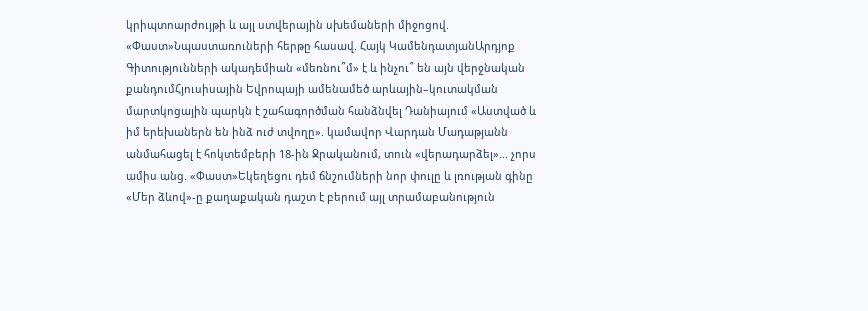կրիպտոարժույթի և այլ ստվերային սխեմաների միջոցով. «Փաստ»Նպաստառուների հերթը հասավ. Հայկ ԿամենդատյանԱրդյոք Գիտությունների ակադեմիան «մեռնու՞մ» է և ինչու՞ են այն վերջնական քանդումՀյուսիսային Եվրոպայի ամենամեծ արևային–կուտակման մարտկոցային պարկն է շահագործման հանձնվել Դանիայում «Աստված և իմ երեխաներն են ինձ ուժ տվողը». կամավոր Վարդան Մադաթյանն անմահացել է հոկտեմբերի 18-ին Ջրականում, տուն «վերադարձել»... չորս ամիս անց. «Փաստ»Եկեղեցու դեմ ճնշումների նոր փուլը և լռության գինը «Մեր ձևով»-ը քաղաքական դաշտ է բերում այլ տրամաբանություն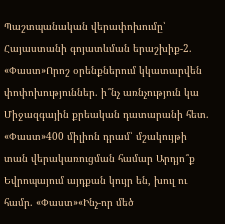Պաշտպանական վերափոխումը՝ Հայաստանի գոյատևման երաշխիք-2. «Փաստ»Որոշ օրենքներում կկատարվեն փոփոխություններ. ի՞նչ առնչություն կա Միջազգային քրեական դատարանի հետ. «Փաստ»400 միլիոն դրամ՝ մշակույթի տան վերակառուցման համար Արդյո՞ք Եվրոպայում այդքան կույր են, խուլ ու համր. «Փաստ»«Ինչ-որ մեծ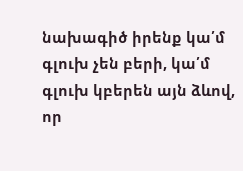նախագիծ իրենք կա՛մ գլուխ չեն բերի, կա՛մ գլուխ կբերեն այն ձևով, որ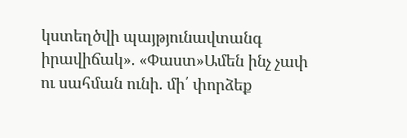կստեղծվի պայթյունավտանգ իրավիճակ». «Փաստ»Ամեն ինչ չափ ու սահման ունի. մի՛ փորձեք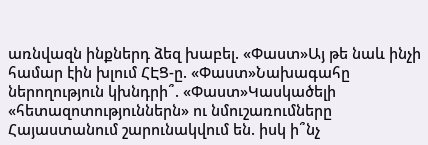առնվազն ինքներդ ձեզ խաբել. «Փաստ»Այ թե նաև ինչի համար էին խլում ՀԷՑ-ը. «Փաստ»Նախագահը ներողություն կխնդրի՞. «Փաստ»Կասկածելի «հետազոտություններն» ու նմուշառումները Հայաստանում շարունակվում են. իսկ ի՞նչ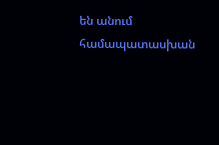են անում համապատասխան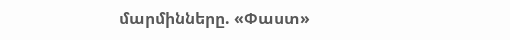մարմինները. «Փաստ»